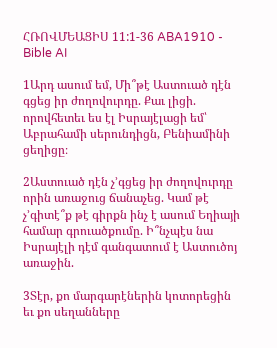ՀՌՈՎՄԵԱՑԻՍ 11:1-36 ABA1910 - Bible AI

1Արդ ասում եմ, Մի՞թէ Աստուած դէն գցեց իր ժողովուրդը. Քաւ լիցի. որովհետեւ ես էլ Իսրայէլացի եմ՝ Աբրահամի սերունդիցն, Բենիամինի ցեղիցը։

2Աստուած դէն չ’գցեց իր ժողովուրդը որին առաջուց ճանաչեց. Կամ թէ չ’գիտէ՞ք թէ գիրքն ինչ է ասում Եղիայի համար գրուածքումը. Ի՞նչպէս նա Իսրայէլի դէմ գանգատում է Աստուծոյ առաջին.

3Տէր, քո մարգարէներին կոտորեցին եւ քո սեղանները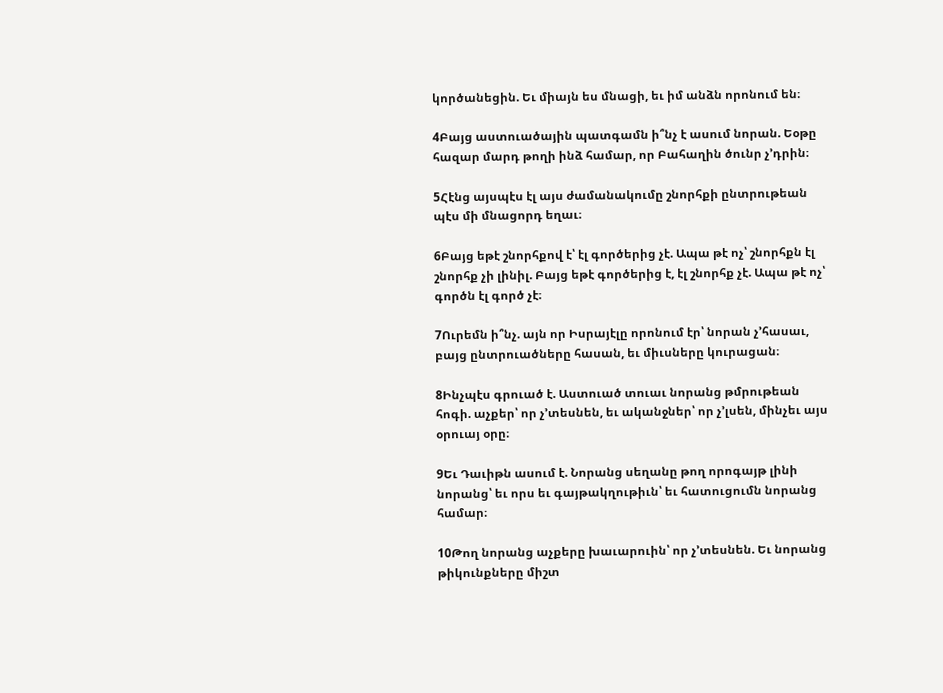կործանեցին. Եւ միայն ես մնացի, եւ իմ անձն որոնում են։

4Բայց աստուածային պատգամն ի՞նչ է ասում նորան. Եօթը հազար մարդ թողի ինձ համար, որ Բահաղին ծունր չ’դրին։

5Հէնց այսպէս էլ այս ժամանակումը շնորհքի ընտրութեան պէս մի մնացորդ եղաւ։

6Բայց եթէ շնորհքով է՝ էլ գործերից չէ. Ապա թէ ոչ՝ շնորհքն էլ շնորհք չի լինիլ. Բայց եթէ գործերից է, էլ շնորհք չէ. Ապա թէ ոչ՝ գործն էլ գործ չէ։

7Ուրեմն ի՞նչ. այն որ Իսրայէլը որոնում էր՝ նորան չ’հասաւ, բայց ընտրուածները հասան, եւ միւսները կուրացան։

8Ինչպէս գրուած է. Աստուած տուաւ նորանց թմրութեան հոգի. աչքեր՝ որ չ’տեսնեն, եւ ականջներ՝ որ չ’լսեն, մինչեւ այս օրուայ օրը։

9Եւ Դաւիթն ասում է. Նորանց սեղանը թող որոգայթ լինի նորանց՝ եւ որս եւ գայթակղութիւն՝ եւ հատուցումն նորանց համար։

10Թող նորանց աչքերը խաւարուին՝ որ չ’տեսնեն. Եւ նորանց թիկունքները միշտ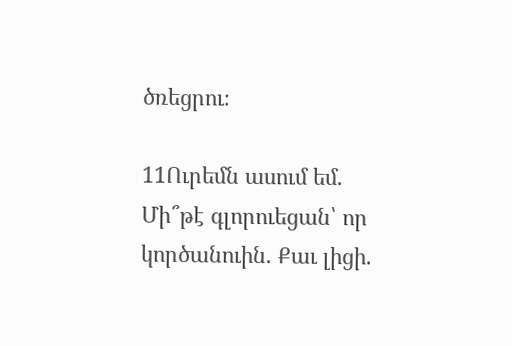ծռեցրու։

11Ուրեմն ասում եմ. Մի՞թէ գլորուեցան՝ որ կործանուին. Քաւ լիցի.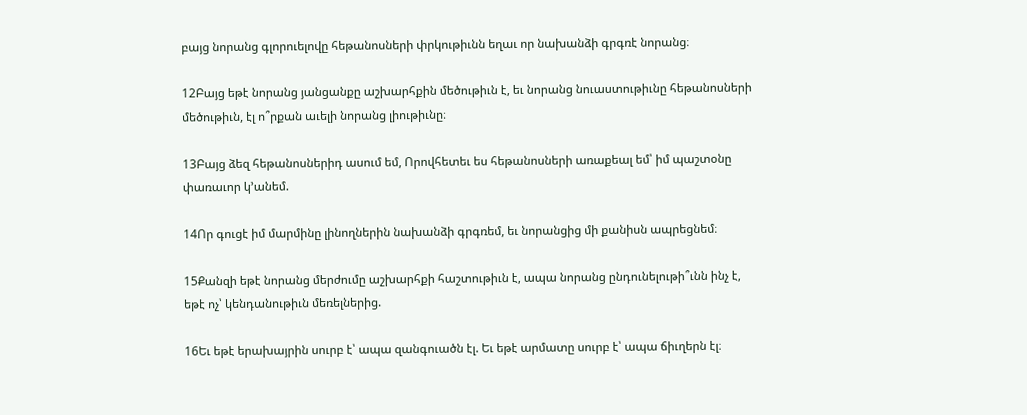բայց նորանց գլորուելովը հեթանոսների փրկութիւնն եղաւ որ նախանձի գրգռէ նորանց։

12Բայց եթէ նորանց յանցանքը աշխարհքին մեծութիւն է, եւ նորանց նուաստութիւնը հեթանոսների մեծութիւն, էլ ո՞րքան աւելի նորանց լիութիւնը։

13Բայց ձեզ հեթանոսներիդ ասում եմ, Որովհետեւ ես հեթանոսների առաքեալ եմ՝ իմ պաշտօնը փառաւոր կ’անեմ.

14Որ գուցէ իմ մարմինը լինողներին նախանձի գրգռեմ, եւ նորանցից մի քանիսն ապրեցնեմ։

15Քանզի եթէ նորանց մերժումը աշխարհքի հաշտութիւն է, ապա նորանց ընդունելութի՞ւնն ինչ է, եթէ ոչ՝ կենդանութիւն մեռելներից.

16Եւ եթէ երախայրին սուրբ է՝ ապա զանգուածն էլ. Եւ եթէ արմատը սուրբ է՝ ապա ճիւղերն էլ։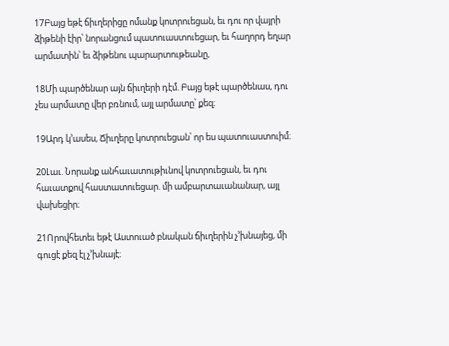17Բայց եթէ ճիւղերիցը ոմանք կոտրուեցան, եւ դու որ վայրի ձիթենի էիր՝ նորանցում պատուաստուեցար, եւ հաղորդ եղար արմատին՝ եւ ձիթենու պարարտութեանը,

18Մի պարծենար այն ճիւղերի դէմ. Բայց եթէ պարծենաս, դու չես արմատը վեր բռնում, այլ արմատը՝ քեզ։

19Արդ կ’ասես, Ճիւղերը կոտրուեցան՝ որ ես պատուաստուիմ։

20Լաւ. Նորանք անհաւատութիւնով կոտրուեցան, եւ դու հաւատքով հաստատուեցար. մի ամբարտաւանանար, այլ վախեցիր։

21Որովհետեւ եթէ Աստուած բնական ճիւղերին չ’խնայեց, մի գուցէ քեզ էլ չ’խնայէ։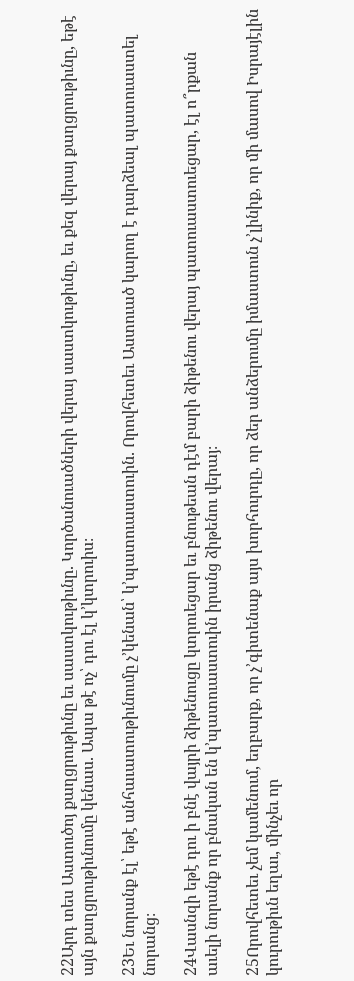22Արդ տես Աստուծոյ քաղցրութիւնը եւ սաստկութիւնը. Կործանուածների վերայ սաստկութիւնը, եւ քեզ վերայ քաղցրութիւնը, եթէ այն քաղցրութիւնումը կենաս. Ապա թէ ոչ՝ դու էլ կ’կտրուիս։

23Եւ նորանք էլ՝ եթէ անհաւատութիւնումը չ’կենան՝ կ’պատուաստուին. Որովհետեւ Աստուած կարող է դարձեալ պատուաստել նորանց։

24Վասնզի եթէ դու ի բնէ վայրի ձիթենուցը կտրուեցար եւ բնութեան դէմ բարի ձիթենու վերայ պատուաստուեցար, էլ ո՞րքան աւելի նորանք որ բնական են կ’պատուաստուին իրանց ձիթենու վերայ։

25Որովհետեւ չեմ կամենում, եղբարք, որ չ’գիտենաք այս խորհուրդը, որ ձեր անձերումը իմաստուն չ’լինիք, որ մի մասով Իսրայէլին կուրութիւն եղաւ, մինչեւ որ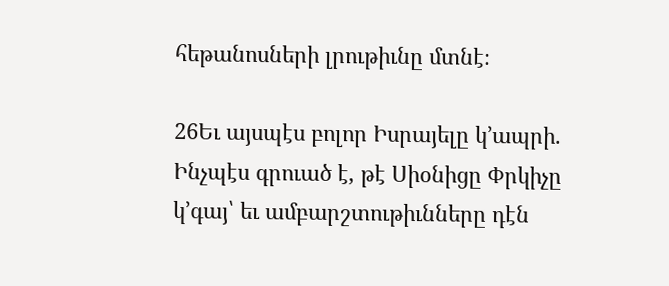հեթանոսների լրութիւնը մտնէ։

26Եւ այսպէս բոլոր Իսրայելը կ’ապրի. Ինչպէս գրուած է, թէ Սիօնիցը Փրկիչը կ’գայ՝ եւ ամբարշտութիւնները դէն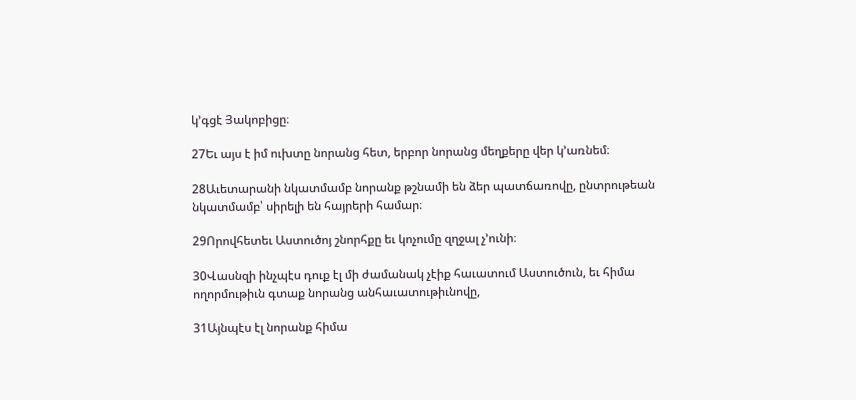կ’գցէ Յակոբիցը։

27Եւ այս է իմ ուխտը նորանց հետ, երբոր նորանց մեղքերը վեր կ’առնեմ։

28Աւետարանի նկատմամբ նորանք թշնամի են ձեր պատճառովը, ընտրութեան նկատմամբ՝ սիրելի են հայրերի համար։

29Որովհետեւ Աստուծոյ շնորհքը եւ կոչումը զղջալ չ’ունի։

30Վասնզի ինչպէս դուք էլ մի ժամանակ չէիք հաւատում Աստուծուն, եւ հիմա ողորմութիւն գտաք նորանց անհաւատութիւնովը,

31Այնպէս էլ նորանք հիմա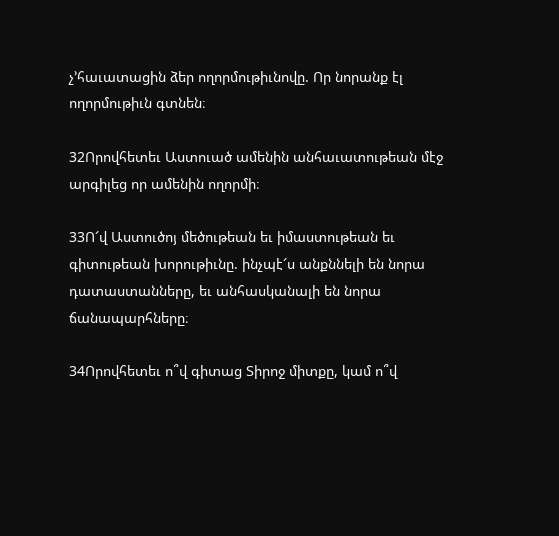չ’հաւատացին ձեր ողորմութիւնովը. Որ նորանք էլ ողորմութիւն գտնեն։

32Որովհետեւ Աստուած ամենին անհաւատութեան մէջ արգիլեց որ ամենին ողորմի։

33Ո՜վ Աստուծոյ մեծութեան եւ իմաստութեան եւ գիտութեան խորութիւնը. ինչպէ՜ս անքննելի են նորա դատաստանները, եւ անհասկանալի են նորա ճանապարհները։

34Որովհետեւ ո՞վ գիտաց Տիրոջ միտքը, կամ ո՞վ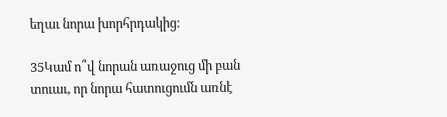եղաւ նորա խորհրդակից։

35Կամ ո՞վ նորան առաջուց մի բան տուաւ, որ նորա հատուցումն առնէ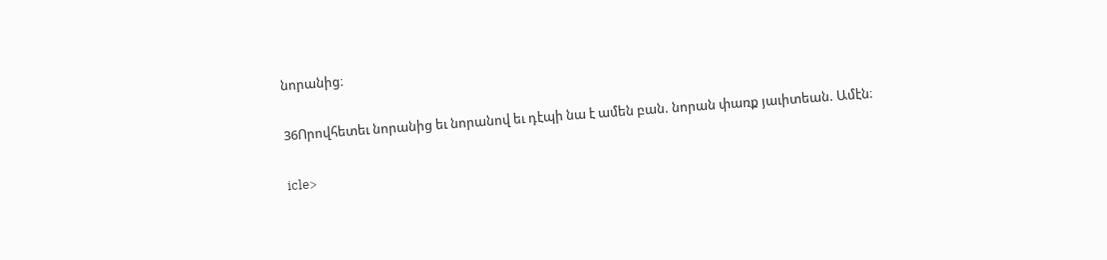նորանից։

36Որովհետեւ նորանից եւ նորանով եւ դէպի նա է ամեն բան. նորան փառք յաւիտեան. Ամէն։

icle>